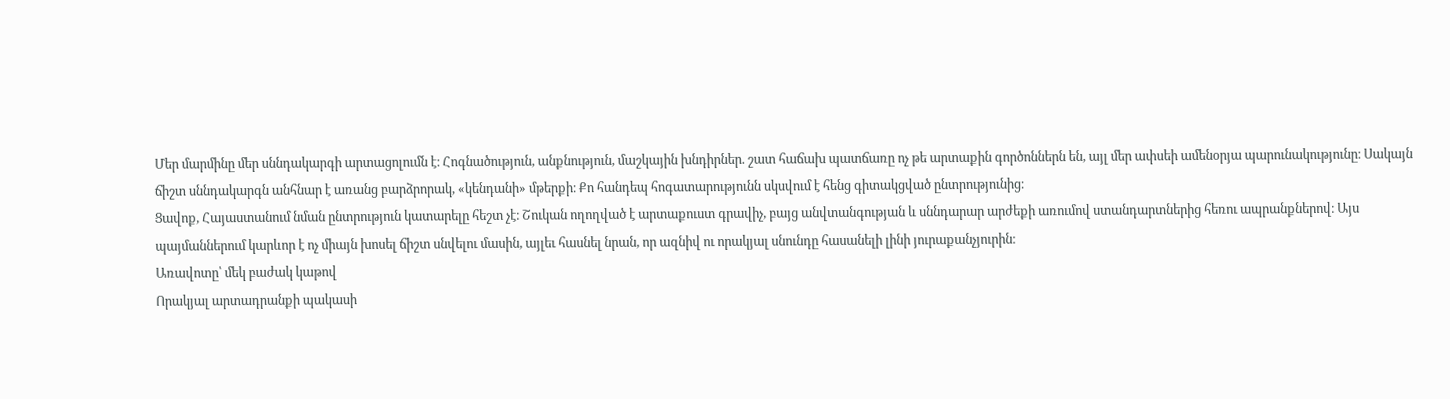Մեր մարմինը մեր սննդակարգի արտացոլումն է։ Հոգնածություն, անքնություն, մաշկային խնդիրներ. շատ հաճախ պատճառը ոչ թե արտաքին գործոններն են, այլ մեր ափսեի ամենօրյա պարունակությունը։ Սակայն ճիշտ սննդակարգն անհնար է առանց բարձրորակ, «կենդանի» մթերքի։ Քո հանդեպ հոգատարությունն սկսվում է հենց գիտակցված ընտրությունից։
Ցավոք, Հայաստանում նման ընտրություն կատարելը հեշտ չէ։ Շուկան ողողված է արտաքուստ գրավիչ, բայց անվտանգության և սննդարար արժեքի առումով ստանդարտներից հեռու ապրանքներով։ Այս պայմաններում կարևոր է ոչ միայն խոսել ճիշտ սնվելու մասին, այլեւ հասնել նրան, որ ազնիվ ու որակյալ սնունդը հասանելի լինի յուրաքանչյուրին։
Առավոտը՝ մեկ բաժակ կաթով
Որակյալ արտադրանքի պակասի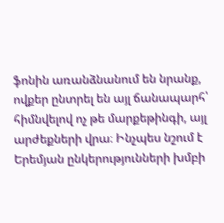ֆոնին առանձնանում են նրանք, ովքեր ընտրել են այլ ճանապարհ՝ հիմնվելով ոչ թե մարքեթինգի, այլ արժեքների վրա։ Ինչպես նշում է Երեմյան ընկերությունների խմբի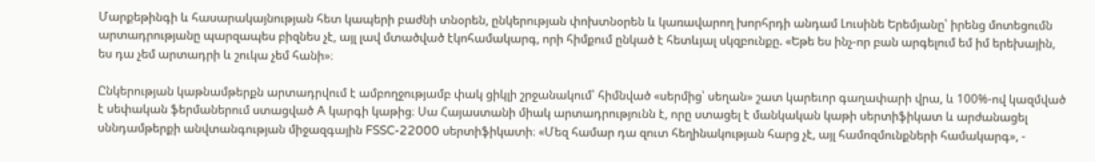Մարքեթինգի և հասարակայնության հետ կապերի բաժնի տնօրեն, ընկերության փոխտնօրեն և կառավարող խորհրդի անդամ Լուսինե Երեմյանը՝ իրենց մոտեցումն արտադրությանը պարզապես բիզնես չէ, այլ լավ մտածված էկոհամակարգ, որի հիմքում ընկած է հետևյալ սկզբունքը. «Եթե ես ինչ-որ բան արգելում եմ իմ երեխային, ես դա չեմ արտադրի և շուկա չեմ հանի»։

Ընկերության կաթնամթերքն արտադրվում է ամբողջությամբ փակ ցիկլի շրջանակում՝ հիմնված «սերմից՝ սեղան» շատ կարեւոր գաղափարի վրա, և 100%-ով կազմված է սեփական ֆերմաներում ստացված A կարգի կաթից։ Սա Հայաստանի միակ արտադրությունն է, որը ստացել է մանկական կաթի սերտիֆիկատ և արժանացել սննդամթերքի անվտանգության միջազգային FSSC-22000 սերտիֆիկատի։ «Մեզ համար դա զուտ հեղինակության հարց չէ, այլ համոզմունքների համակարգ», -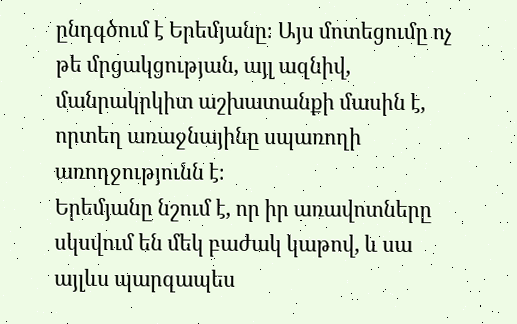ընդգծում է Երեմյանը։ Այս մոտեցումը ոչ թե մրցակցության, այլ ազնիվ, մանրակրկիտ աշխատանքի մասին է, որտեղ առաջնայինը սպառողի առողջությունն է։
Երեմյանը նշում է, որ իր առավոտները սկսվում են մեկ բաժակ կաթով, և սա այլևս պարզապես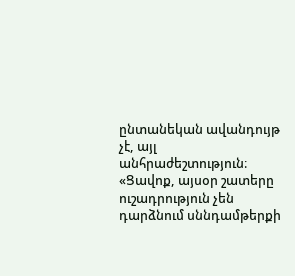ընտանեկան ավանդույթ չէ, այլ անհրաժեշտություն։ «Ցավոք, այսօր շատերը ուշադրություն չեն դարձնում սննդամթերքի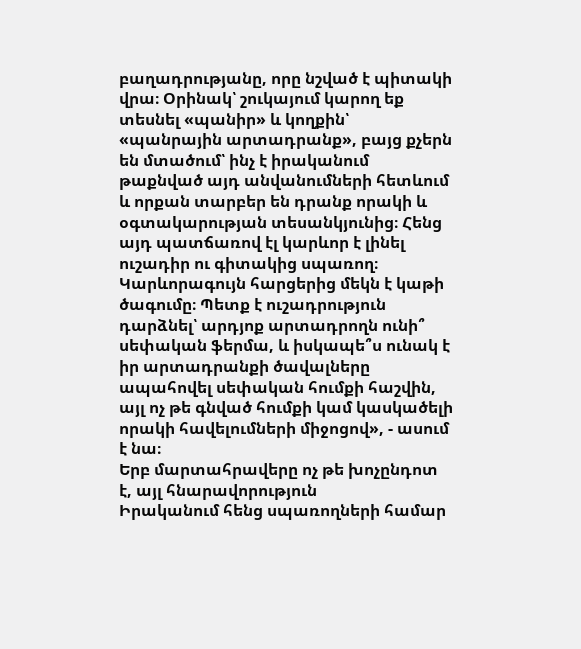բաղադրությանը, որը նշված է պիտակի վրա։ Օրինակ՝ շուկայում կարող եք տեսնել «պանիր» և կողքին՝ «պանրային արտադրանք», բայց քչերն են մտածում՝ ինչ է իրականում թաքնված այդ անվանումների հետևում և որքան տարբեր են դրանք որակի և օգտակարության տեսանկյունից։ Հենց այդ պատճառով էլ կարևոր է լինել ուշադիր ու գիտակից սպառող։ Կարևորագույն հարցերից մեկն է կաթի ծագումը։ Պետք է ուշադրություն դարձնել՝ արդյոք արտադրողն ունի՞ սեփական ֆերմա, և իսկապե՞ս ունակ է իր արտադրանքի ծավալները ապահովել սեփական հումքի հաշվին, այլ ոչ թե գնված հումքի կամ կասկածելի որակի հավելումների միջոցով», - ասում է նա։
Երբ մարտահրավերը ոչ թե խոչընդոտ է, այլ հնարավորություն
Իրականում հենց սպառողների համար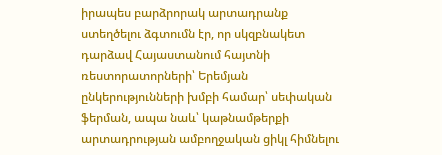իրապես բարձրորակ արտադրանք ստեղծելու ձգտումն էր, որ սկզբնակետ դարձավ Հայաստանում հայտնի ռեստորատորների՝ Երեմյան ընկերությունների խմբի համար՝ սեփական ֆերման, ապա նաև՝ կաթնամթերքի արտադրության ամբողջական ցիկլ հիմնելու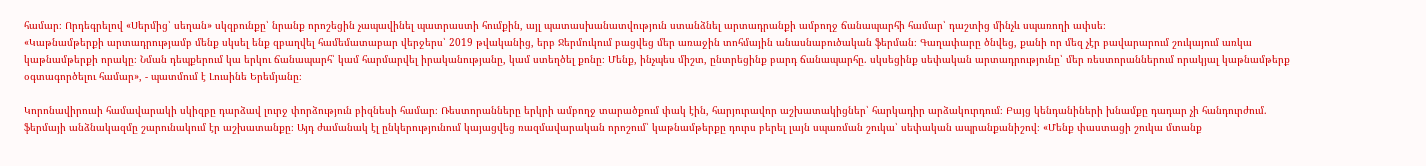համար։ Որդեգրելով «Սերմից՝ սեղան» սկզբունքը՝ նրանք որոշեցին չապավինել պատրաստի հումքին, այլ պատասխանատվություն ստանձնել արտադրանքի ամբողջ ճանապարհի համար՝ դաշտից մինչև սպառողի ափսե։
«Կաթնամթերքի արտադրությամբ մենք սկսել ենք զբաղվել համեմատաբար վերջերս՝ 2019 թվականից, երբ Ջերմուկում բացվեց մեր առաջին տոհմային անասնաբուծական ֆերման։ Գաղափարը ծնվեց, քանի որ մեզ չէր բավարարում շուկայում առկա կաթնամթերքի որակը։ Նման դեպքերում կա երկու ճանապարհ՝ կամ հարմարվել իրականությանը, կամ ստեղծել քոնը։ Մենք, ինչպես միշտ, ընտրեցինք բարդ ճանապարհը. սկսեցինք սեփական արտադրությունը՝ մեր ռեստորաններում որակյալ կաթնամթերք օգտագործելու համար», - պատմում է Լուսինե Երեմյանը։

Կորոնավիրուսի համավարակի սկիզբը դարձավ լուրջ փորձություն բիզնեսի համար։ Ռեստորանները երկրի ամբողջ տարածքում փակ էին, հարյուրավոր աշխատակիցներ՝ հարկադիր արձակուրդում։ Բայց կենդանիների խնամքը դադար չի հանդուրժում. ֆերմայի անձնակազմը շարունակում էր աշխատանքը։ Այդ ժամանակ էլ ընկերությունում կայացվեց ռազմավարական որոշում՝ կաթնամթերքը դուրս բերել լայն սպառման շուկա՝ սեփական ապրանքանիշով։ «Մենք փաստացի շուկա մտանք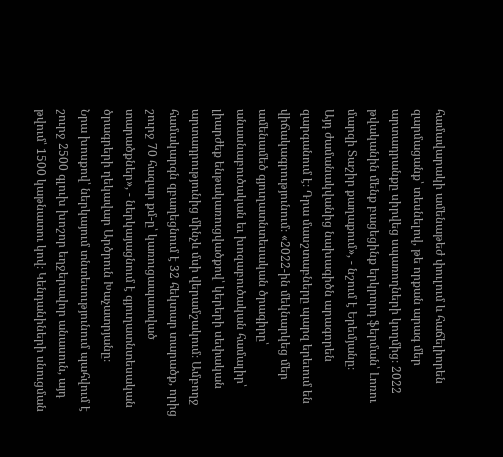համավարակի ամենաթեժ փուլում և հաճելիորեն զարմացանք՝ տեսնելով, թե որքան արագ մեր արտադրանքը սիրվեց սպառողների կողմից։ 2022 թվականին մենք բացեցինք երկրորդ ֆերման՝ Լոռու մարզի Տաշիր քաղաքում», - նշում է Երեմյանը։
Այդ ժամանակվանից նախագիծն արագորեն զարգանում է։ Դրա մասշտաբները պարզ երեւում են վիճակագրությունում։ «2022-ին մեկնարկեց մեր ամենամեծ գյուղատնտեսական ծրագիրը՝ անասնաբուծական եւ խոզաբուծական համալիր՝ լիարժեք ենթակառուցվածքով՝ կերերի սեփական արտադրությունից մինչև մսի վերամշակում։ Ամբողջ համակարգն զբաղեցնում է 32 հեկտար տարածք, որից շուրջ 70 հազար քմ-ը՝ կառուցապատված տարածքներ», - ներկայացնում է գյուղատնտեսական ծրագրերի ղեկավար Արծրուն Խաչատրյանը։
Նրա խոսքով՝ ներկայում տնտեսությունում պահվում է շուրջ 2500 գլուխ խոշոր եղջերավոր անասուն, այդ թվում՝ 1500 կաթնատու կով։ Կենդանիների սնուցման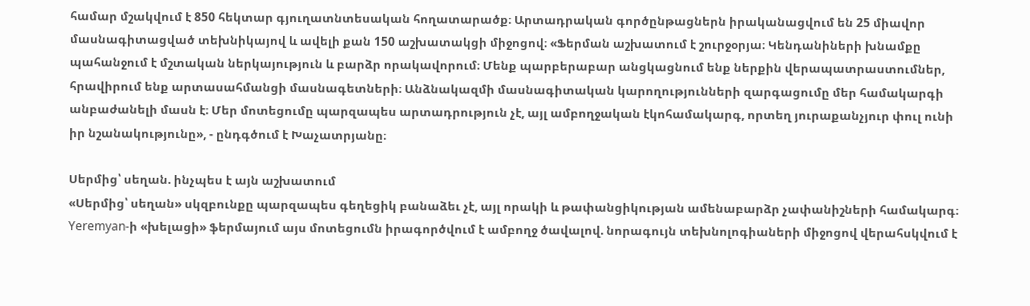համար մշակվում է 850 հեկտար գյուղատնտեսական հողատարածք։ Արտադրական գործընթացներն իրականացվում են 25 միավոր մասնագիտացված տեխնիկայով և ավելի քան 150 աշխատակցի միջոցով։ «Ֆերման աշխատում է շուրջօրյա։ Կենդանիների խնամքը պահանջում է մշտական ներկայություն և բարձր որակավորում։ Մենք պարբերաբար անցկացնում ենք ներքին վերապատրաստումներ, հրավիրում ենք արտասահմանցի մասնագետների։ Անձնակազմի մասնագիտական կարողությունների զարգացումը մեր համակարգի անբաժանելի մասն է։ Մեր մոտեցումը պարզապես արտադրություն չէ, այլ ամբողջական էկոհամակարգ, որտեղ յուրաքանչյուր փուլ ունի իր նշանակությունը», - ընդգծում է Խաչատրյանը։

Սերմից՝ սեղան. ինչպես է այն աշխատում
«Սերմից՝ սեղան» սկզբունքը պարզապես գեղեցիկ բանաձեւ չէ, այլ որակի և թափանցիկության ամենաբարձր չափանիշների համակարգ։ Yeremyan-ի «խելացի» ֆերմայում այս մոտեցումն իրագործվում է ամբողջ ծավալով. նորագույն տեխնոլոգիաների միջոցով վերահսկվում է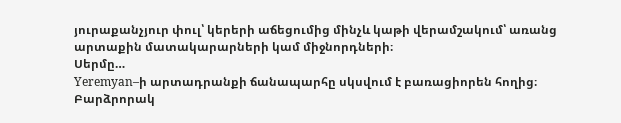յուրաքանչյուր փուլ՝ կերերի աճեցումից մինչև կաթի վերամշակում՝ առանց արտաքին մատակարարների կամ միջնորդների։
Սերմը…
Yeremyan–ի արտադրանքի ճանապարհը սկսվում է բառացիորեն հողից։ Բարձրորակ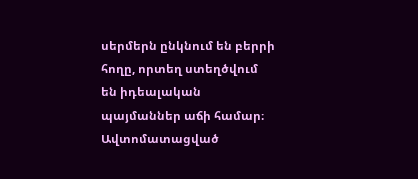սերմերն ընկնում են բերրի հողը, որտեղ ստեղծվում են իդեալական պայմաններ աճի համար։ Ավտոմատացված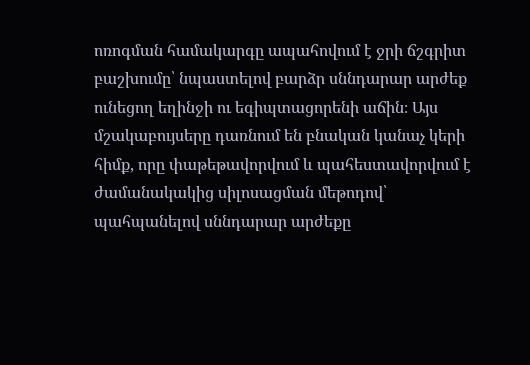ոռոգման համակարգը ապահովում է ջրի ճշգրիտ բաշխումը՝ նպաստելով բարձր սննդարար արժեք ունեցող եղինջի ու եգիպտացորենի աճին։ Այս մշակաբույսերը դառնում են բնական կանաչ կերի հիմք, որը փաթեթավորվում և պահեստավորվում է ժամանակակից սիլոսացման մեթոդով՝ պահպանելով սննդարար արժեքը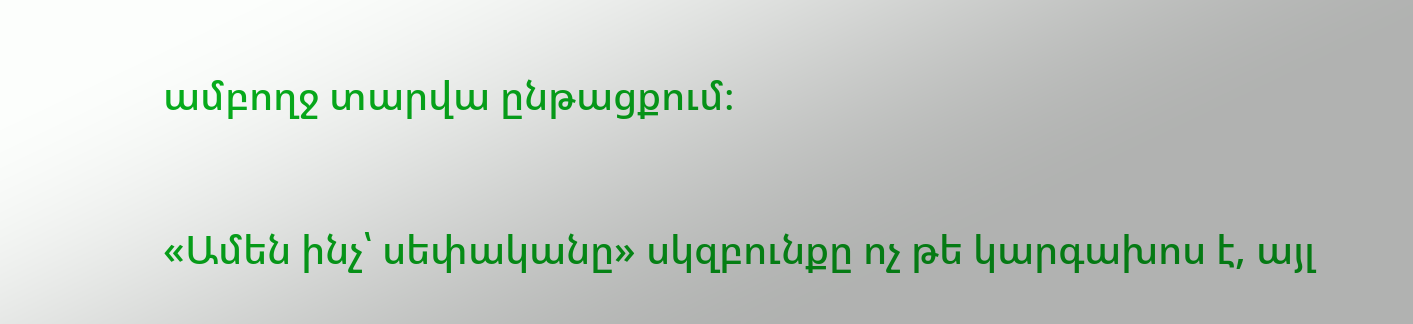ամբողջ տարվա ընթացքում։

«Ամեն ինչ՝ սեփականը» սկզբունքը ոչ թե կարգախոս է, այլ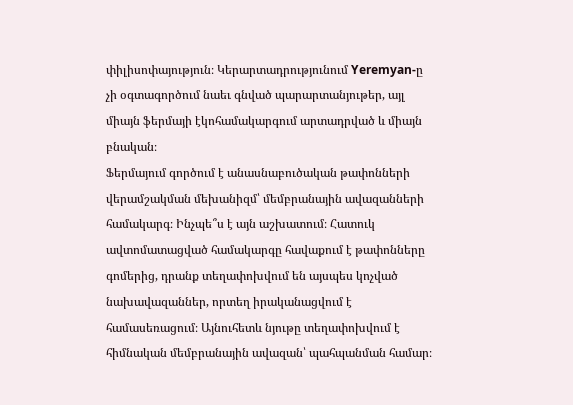փիլիսոփայություն։ Կերարտադրությունում Yeremyan-ը չի օգտագործում նաեւ գնված պարարտանյութեր, այլ միայն ֆերմայի էկոհամակարգում արտադրված և միայն բնական։
Ֆերմայում գործում է անասնաբուծական թափոնների վերամշակման մեխանիզմ՝ մեմբրանային ավազանների համակարգ։ Ինչպե՞ս է այն աշխատում։ Հատուկ ավտոմատացված համակարգը հավաքում է թափոնները գոմերից, դրանք տեղափոխվում են այսպես կոչված նախավազաններ, որտեղ իրականացվում է համասեռացում։ Այնուհետև նյութը տեղափոխվում է հիմնական մեմբրանային ավազան՝ պահպանման համար։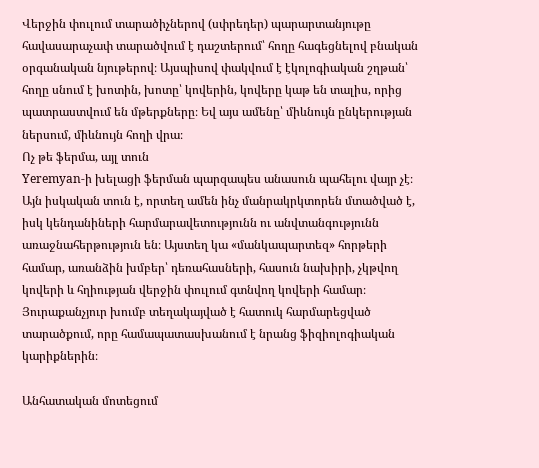Վերջին փուլում տարածիչներով (սփրեդեր) պարարտանյութը հավասարաչափ տարածվում է դաշտերում՝ հողը հագեցնելով բնական օրգանական նյութերով։ Այսպիսով փակվում է էկոլոգիական շղթան՝ հողը սնում է խոտին, խոտը՝ կովերին, կովերը կաթ են տալիս, որից պատրաստվում են մթերքները։ Եվ այս ամենը՝ միևնույն ընկերության ներսում, միևնույն հողի վրա։
Ոչ թե ֆերմա, այլ տուն
Yeremyan-ի խելացի ֆերման պարզապես անասուն պահելու վայր չէ։ Այն իսկական տուն է, որտեղ ամեն ինչ մանրակրկտորեն մտածված է, իսկ կենդանիների հարմարավետությունն ու անվտանգությունն առաջնահերթություն են։ Այստեղ կա «մանկապարտեզ» հորթերի համար, առանձին խմբեր՝ դեռահասների, հասուն նախիրի, չկթվող կովերի և հղիության վերջին փուլում գտնվող կովերի համար։ Յուրաքանչյուր խումբ տեղակայված է հատուկ հարմարեցված տարածքում, որը համապատասխանում է նրանց ֆիզիոլոգիական կարիքներին։

Անհատական մոտեցում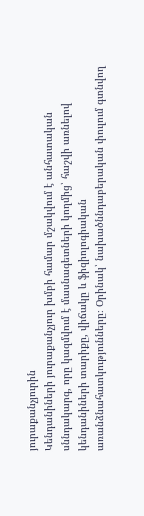յուրաքանչյուրին
Կենդանիների յուրաքանչյուր խմբի համար մշակվում է անհատական սննդակարգ, որը կազմվում է մասնագետների կողմից՝ հաշվի առնելով կենդանիների տարիքը, վիճակը և ֆիզիոլոգիական առանձնահատկությունները։ Օրինակ՝ նախածննդաբերական փուլում գտնվող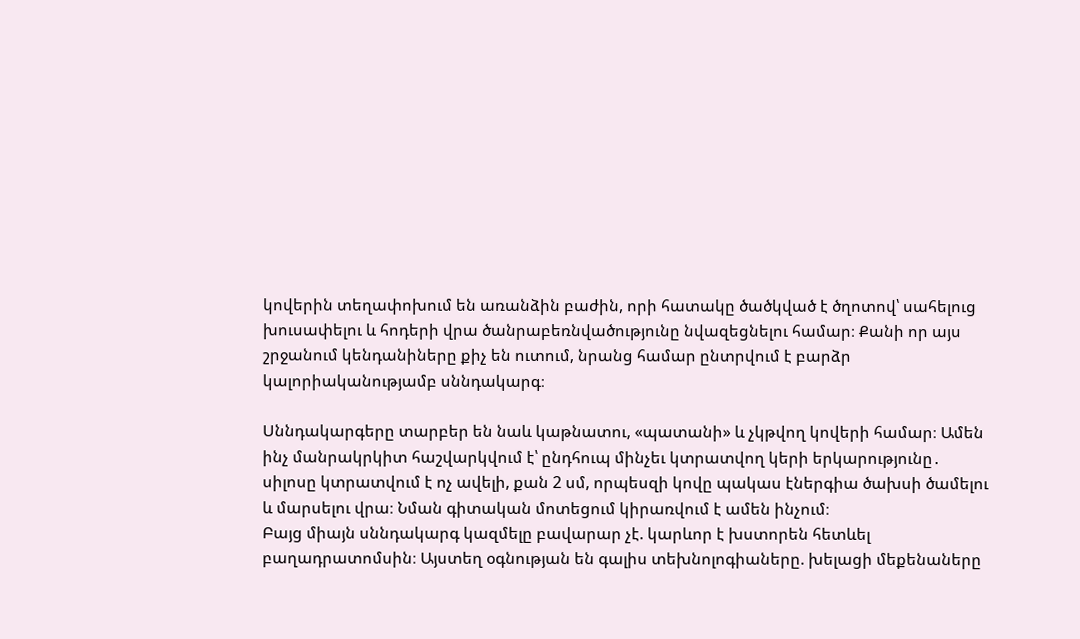կովերին տեղափոխում են առանձին բաժին, որի հատակը ծածկված է ծղոտով՝ սահելուց խուսափելու և հոդերի վրա ծանրաբեռնվածությունը նվազեցնելու համար։ Քանի որ այս շրջանում կենդանիները քիչ են ուտում, նրանց համար ընտրվում է բարձր կալորիականությամբ սննդակարգ։

Սննդակարգերը տարբեր են նաև կաթնատու, «պատանի» և չկթվող կովերի համար։ Ամեն ինչ մանրակրկիտ հաշվարկվում է՝ ընդհուպ մինչեւ կտրատվող կերի երկարությունը․ սիլոսը կտրատվում է ոչ ավելի, քան 2 սմ, որպեսզի կովը պակաս էներգիա ծախսի ծամելու և մարսելու վրա։ Նման գիտական մոտեցում կիրառվում է ամեն ինչում։
Բայց միայն սննդակարգ կազմելը բավարար չէ. կարևոր է խստորեն հետևել բաղադրատոմսին։ Այստեղ օգնության են գալիս տեխնոլոգիաները. խելացի մեքենաները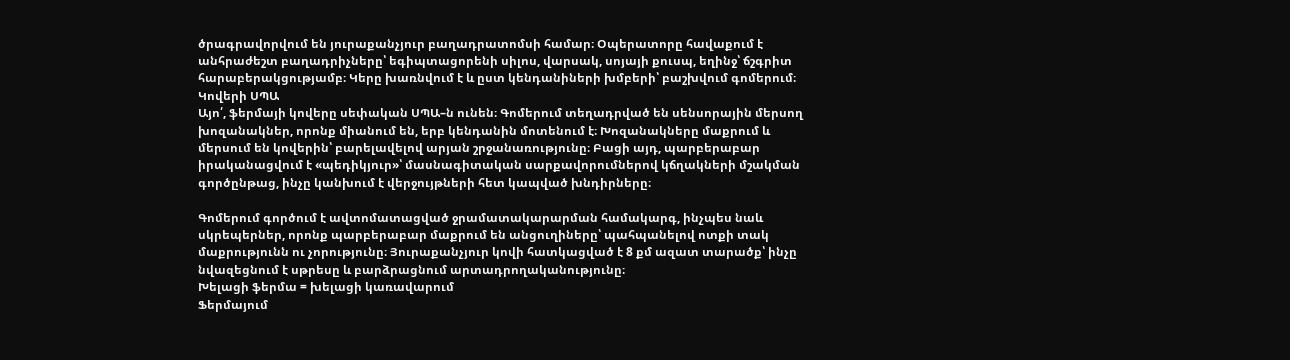ծրագրավորվում են յուրաքանչյուր բաղադրատոմսի համար։ Օպերատորը հավաքում է անհրաժեշտ բաղադրիչները՝ եգիպտացորենի սիլոս, վարսակ, սոյայի քուսպ, եղինջ՝ ճշգրիտ հարաբերակցությամբ։ Կերը խառնվում է և ըստ կենդանիների խմբերի՝ բաշխվում գոմերում։
Կովերի ՍՊԱ
Այո՛, ֆերմայի կովերը սեփական ՍՊԱ–ն ունեն։ Գոմերում տեղադրված են սենսորային մերսող խոզանակներ, որոնք միանում են, երբ կենդանին մոտենում է։ Խոզանակները մաքրում և մերսում են կովերին՝ բարելավելով արյան շրջանառությունը։ Բացի այդ, պարբերաբար իրականացվում է «պեդիկյուր»՝ մասնագիտական սարքավորումներով կճղակների մշակման գործընթաց, ինչը կանխում է վերջույթների հետ կապված խնդիրները։

Գոմերում գործում է ավտոմատացված ջրամատակարարման համակարգ, ինչպես նաև սկրեպերներ, որոնք պարբերաբար մաքրում են անցուղիները՝ պահպանելով ոտքի տակ մաքրությունն ու չորությունը։ Յուրաքանչյուր կովի հատկացված է 8 քմ ազատ տարածք՝ ինչը նվազեցնում է սթրեսը և բարձրացնում արտադրողականությունը։
Խելացի ֆերմա = խելացի կառավարում
Ֆերմայում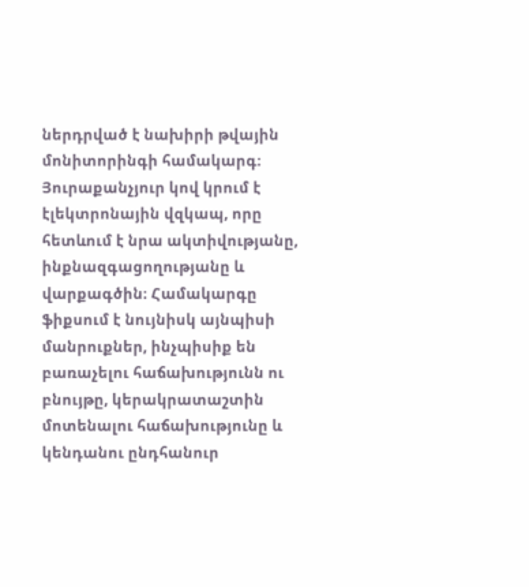ներդրված է նախիրի թվային մոնիտորինգի համակարգ։ Յուրաքանչյուր կով կրում է էլեկտրոնային վզկապ, որը հետևում է նրա ակտիվությանը, ինքնազգացողությանը և վարքագծին։ Համակարգը ֆիքսում է նույնիսկ այնպիսի մանրուքներ, ինչպիսիք են բառաչելու հաճախությունն ու բնույթը, կերակրատաշտին մոտենալու հաճախությունը և կենդանու ընդհանուր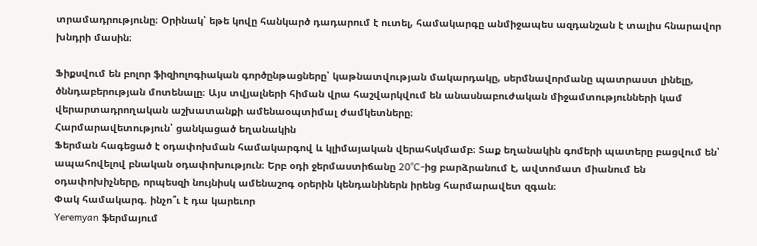տրամադրությունը։ Օրինակ՝ եթե կովը հանկարծ դադարում է ուտել, համակարգը անմիջապես ազդանշան է տալիս հնարավոր խնդրի մասին։

Ֆիքսվում են բոլոր ֆիզիոլոգիական գործընթացները՝ կաթնատվության մակարդակը, սերմնավորմանը պատրաստ լինելը, ծննդաբերության մոտենալը։ Այս տվյալների հիման վրա հաշվարկվում են անասնաբուժական միջամտությունների կամ վերարտադրողական աշխատանքի ամենաօպտիմալ ժամկետները։
Հարմարավետություն՝ ցանկացած եղանակին
Ֆերման հագեցած է օդափոխման համակարգով և կլիմայական վերահսկմամբ։ Տաք եղանակին գոմերի պատերը բացվում են՝ ապահովելով բնական օդափոխություն։ Երբ օդի ջերմաստիճանը 20°C-ից բարձրանում է, ավտոմատ միանում են օդափոխիչները, որպեսզի նույնիսկ ամենաշոգ օրերին կենդանիներն իրենց հարմարավետ զգան։
Փակ համակարգ. ինչո՞ւ է դա կարեւոր
Yeremyan ֆերմայում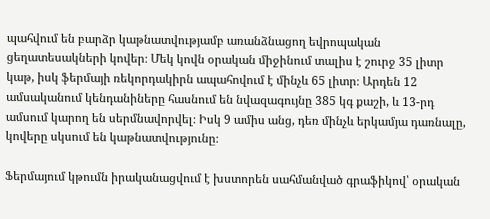պահվում են բարձր կաթնատվությամբ առանձնացող եվրոպական ցեղատեսակների կովեր։ Մեկ կովն օրական միջինում տալիս է շուրջ 35 լիտր կաթ, իսկ ֆերմայի ռեկորդակիրն ապահովում է մինչև 65 լիտր։ Արդեն 12 ամսականում կենդանիները հասնում են նվազագույնը 385 կգ քաշի, և 13-րդ ամսում կարող են սերմնավորվել։ Իսկ 9 ամիս անց, դեռ մինչև երկամյա դառնալը, կովերը սկսում են կաթնատվությունը։

Ֆերմայում կթումն իրականացվում է խստորեն սահմանված գրաֆիկով՝ օրական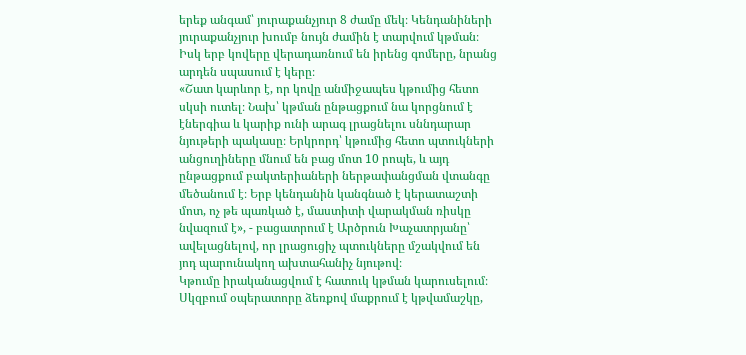երեք անգամ՝ յուրաքանչյուր 8 ժամը մեկ։ Կենդանիների յուրաքանչյուր խումբ նույն ժամին է տարվում կթման։ Իսկ երբ կովերը վերադառնում են իրենց գոմերը, նրանց արդեն սպասում է կերը։
«Շատ կարևոր է, որ կովը անմիջապես կթումից հետո սկսի ուտել։ Նախ՝ կթման ընթացքում նա կորցնում է էներգիա և կարիք ունի արագ լրացնելու սննդարար նյութերի պակասը։ Երկրորդ՝ կթումից հետո պտուկների անցուղիները մնում են բաց մոտ 10 րոպե, և այդ ընթացքում բակտերիաների ներթափանցման վտանգը մեծանում է։ Երբ կենդանին կանգնած է կերատաշտի մոտ, ոչ թե պառկած է, մաստիտի վարակման ռիսկը նվազում է», - բացատրում է Արծրուն Խաչատրյանը՝ ավելացնելով, որ լրացուցիչ պտուկները մշակվում են յոդ պարունակող ախտահանիչ նյութով։
Կթումը իրականացվում է հատուկ կթման կարուսելում։ Սկզբում օպերատորը ձեռքով մաքրում է կթվամաշկը,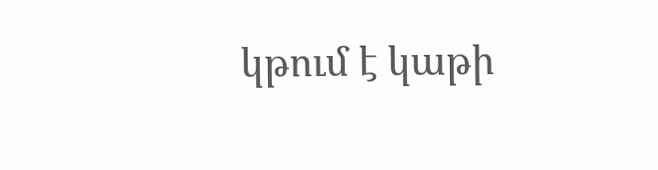կթում է կաթի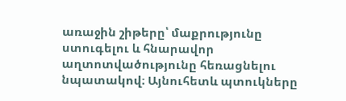առաջին շիթերը՝ մաքրությունը ստուգելու և հնարավոր աղտոտվածությունը հեռացնելու նպատակով։ Այնուհետև պտուկները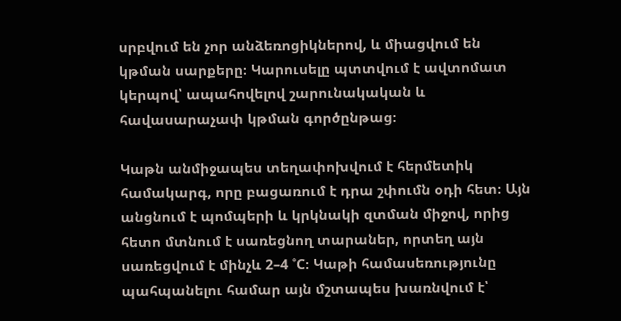սրբվում են չոր անձեռոցիկներով, և միացվում են կթման սարքերը։ Կարուսելը պտտվում է ավտոմատ կերպով՝ ապահովելով շարունակական և հավասարաչափ կթման գործընթաց։

Կաթն անմիջապես տեղափոխվում է հերմետիկ համակարգ, որը բացառում է դրա շփումն օդի հետ։ Այն անցնում է պոմպերի և կրկնակի զտման միջով, որից հետո մտնում է սառեցնող տարաներ, որտեղ այն սառեցվում է մինչև 2–4 °C։ Կաթի համասեռությունը պահպանելու համար այն մշտապես խառնվում է՝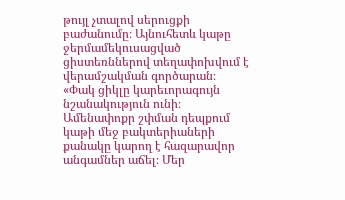թույլ չտալով սերուցքի բաժանումը։ Այնուհետև կաթը ջերմամեկուսացված ցիստեռններով տեղափոխվում է վերամշակման գործարան։
«Փակ ցիկլը կարեւորագույն նշանակություն ունի։ Ամենափոքր շփման դեպքում կաթի մեջ բակտերիաների քանակը կարող է հազարավոր անգամներ աճել։ Մեր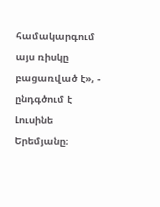համակարգում այս ռիսկը բացառված է», - ընդգծում է Լուսինե Երեմյանը։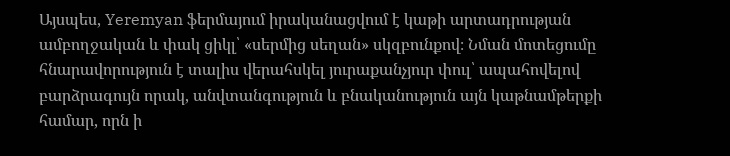Այսպես, Yeremyan ֆերմայում իրականացվում է կաթի արտադրության ամբողջական և փակ ցիկլ՝ «սերմից սեղան» սկզբունքով։ Նման մոտեցումը հնարավորություն է տալիս վերահսկել յուրաքանչյուր փուլ՝ ապահովելով բարձրագույն որակ, անվտանգություն և բնականություն այն կաթնամթերքի համար, որն ի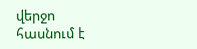վերջո հասնում է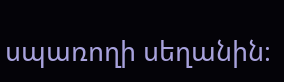սպառողի սեղանին։